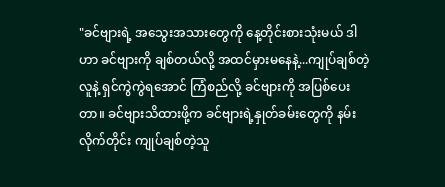"ခင်ဗျားရဲ့ အသွေးအသားတွေကို နေ့တိုင်းစားသုံးမယ် ဒါဟာ ခင်ဗျားကို ချစ်တယ်လို့ အထင်မှားမနေနဲ့...ကျုပ်ချစ်တဲ့လူနဲ့ ရှင်ကွဲကွဲရအောင် ကြံစည်လို့ ခင်ဗျားကို အပြစ်ပေးတာ။ ခင်ဗျားသိထားဖို့က ခင်ဗျားရဲ့နှုတ်ခမ်းတွေကို နမ်းလိုက်တိုင်း ကျုပ်ချစ်တဲ့သူ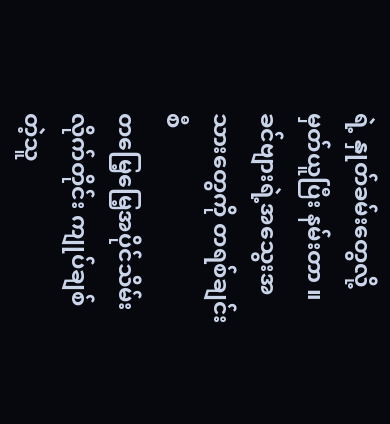ရဲ့ နှုတ်ခမ်းတွေလို့ မှတ်ယူပြီး နမ်းတာ ။
ခင်ဗျားရဲ့အသွေးအသားတွေကို တရစ်ချင်းစီ
တမြေ့မြေ့အပိုင်သိမ်းလိုက်တိုင်း ကျုပ်ချစ်တဲ့သူ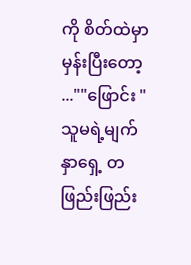ကို စိတ်ထဲမှာမှန်းပြီးတော့ ...""ဖြောင်း "
သူမရဲ့မျက်နှာရှေ့ တဖြည်းဖြည်း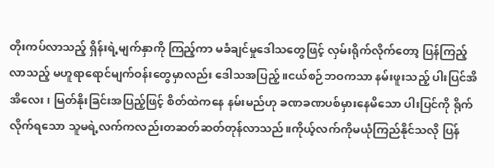တိုးကပ်လာသည့် ရှိန်းရဲ့မျက်နှာကို ကြည့်ကာ မခံချင်မှုဒေါသတွေဖြင့် လှမ်းရိုက်လိုက်တော့ ပြန်ကြည့်လာသည့် မဟူရာရောင်မျက်ဝန်းတွေမှာလည်း ဒေါသအပြည့် ။ငယ်စဉ်ဘဝကသာ နမ်းဖူးသည့် ပါးပြင်အိအိလေး၊ မြတ်နိုးခြင်းအပြည့်ဖြင့် စိတ်ထဲကနေ နမ်းမည်ဟု ခဏခဏပစ်မှားနေမိသော ပါးပြင်ကို ရိုက်လိုက်ရသော သူမရဲ့လက်ကလည်းတဆတ်ဆတ်တုန်လာသည်။ကိုယ့်လက်ကိုမယုံကြည်နိုင်သလို ပြန်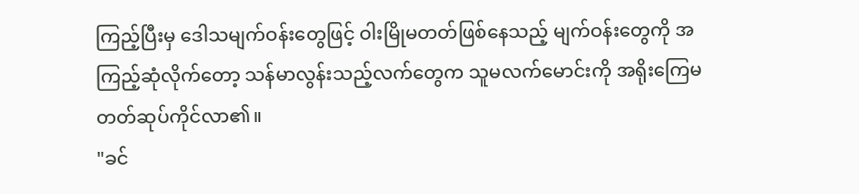ကြည့်ပြီးမှ ဒေါသမျက်ဝန်းတွေဖြင့် ဝါးမြိုမတတ်ဖြစ်နေသည့် မျက်ဝန်းတွေကို အကြည့်ဆုံလိုက်တော့ သန်မာလွန်းသည့်လက်တွေက သူမလက်မောင်းကို အရိုးကြေမတတ်ဆုပ်ကိုင်လာ၏။
"ခင်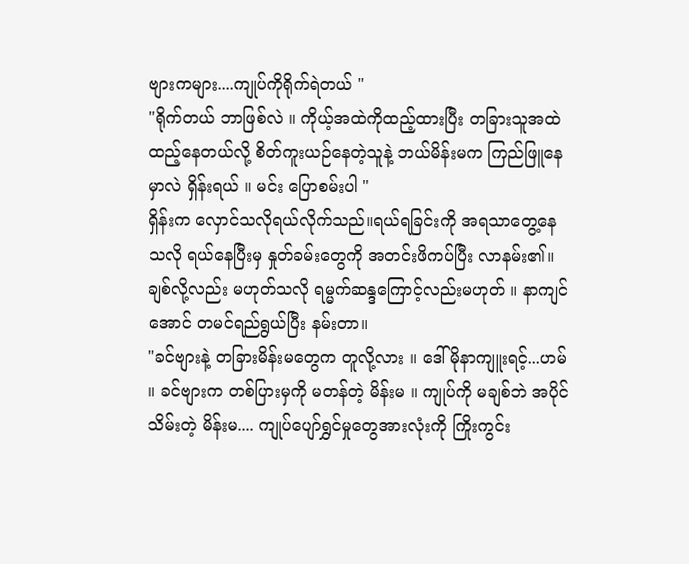ဗျားကများ....ကျုပ်ကိုရိုက်ရဲတယ် "
"ရိုက်တယ် ဘာဖြစ်လဲ ။ ကိုယ့်အထဲကိုထည့်ထားပြီး တခြားသူအထဲထည့်နေတယ်လို့ စိတ်ကူးယဉ်နေတဲ့သူနဲ့ ဘယ်မိန်းမက ကြည်ဖြူနေမှာလဲ ရှိန်းရယ် ။ မင်း ပြောစမ်းပါ "
ရှိန်းက လှောင်သလိုရယ်လိုက်သည်။ရယ်ရခြင်းကို အရသာတွေ့နေသလို ရယ်နေပြီးမှ နှုတ်ခမ်းတွေကို အတင်းဖိကပ်ပြီး လာနမ်း၏။ချစ်လို့လည်း မဟုတ်သလို ရမ္မက်ဆန္ဒကြောင့်လည်းမဟုတ် ။ နာကျင်အောင် တမင်ရည်ရွယ်ပြီး နမ်းတာ။
"ခင်ဗျားနဲ့ တခြားမိန်းမတွေက တူလို့လား ။ ဒေါ်မိုနာကျူးရင့်...ဟမ် ။ ခင်ဗျားက တစ်ပြားမှကို မတန်တဲ့ မိန်းမ ။ ကျုပ်ကို မချစ်ဘဲ အပိုင်သိမ်းတဲ့ မိန်းမ.... ကျုပ်ပျော်ရွှင်မှုတွေအားလုံးကို ကြိုးကွင်း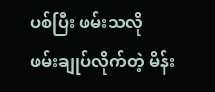ပစ်ပြီး ဖမ်းသလို ဖမ်းချုပ်လိုက်တဲ့ မိန်း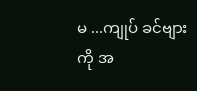မ ...ကျုပ် ခင်ဗျားကို အ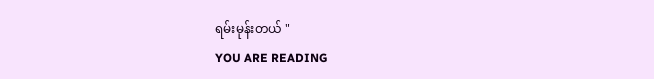ရမ်းမုန်းတယ် "
YOU ARE READING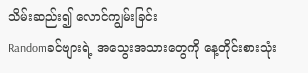သိမ်းဆည်း၍ လောင်ကျွမ်းခြင်း
Randomခင်ဗျားရဲ့ အသွေးအသားတွေကို နေ့တိုင်းစားသုံး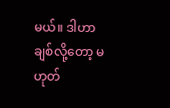မယ်။ ဒါဟာ ချစ်လို့တော့ မဟုတ်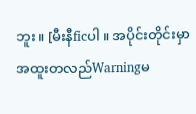ဘူး။ [မီးနီficပါ ။ အပိုင်းတိုင်းမှာ အထူးတလည်Warningမ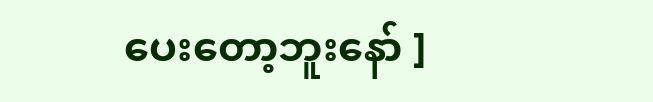ပေးတော့ဘူးနော် ]